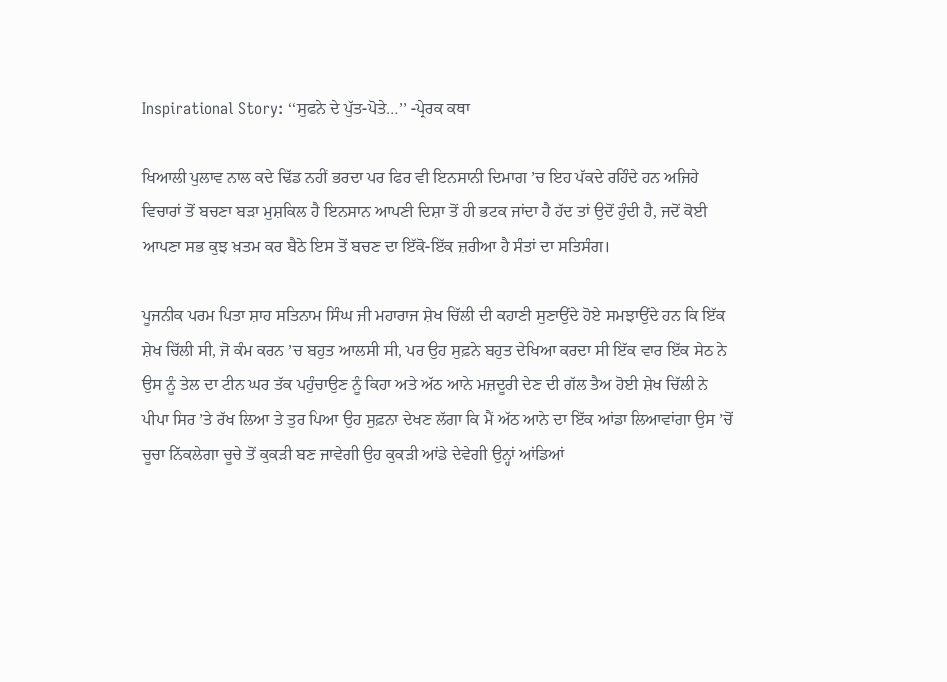Inspirational Story: ‘‘ਸੁਫਨੇ ਦੇ ਪੁੱਤ-ਪੋਤੇ…’’ -ਪ੍ਰੇਰਕ ਕਥਾ

ਖਿਆਲੀ ਪੁਲਾਵ ਨਾਲ ਕਦੇ ਢਿੱਡ ਨਹੀਂ ਭਰਦਾ ਪਰ ਫਿਰ ਵੀ ਇਨਸਾਨੀ ਦਿਮਾਗ ’ਚ ਇਹ ਪੱਕਦੇ ਰਹਿੰਦੇ ਹਨ ਅਜਿਹੇ ਵਿਚਾਰਾਂ ਤੋਂ ਬਚਣਾ ਬੜਾ ਮੁਸ਼ਕਿਲ ਹੈ ਇਨਸਾਨ ਆਪਣੀ ਦਿਸ਼ਾ ਤੋਂ ਹੀ ਭਟਕ ਜਾਂਦਾ ਹੈ ਹੱਦ ਤਾਂ ਉਦੋਂ ਹੁੰਦੀ ਹੈ, ਜਦੋਂ ਕੋਈ ਆਪਣਾ ਸਭ ਕੁਝ ਖ਼ਤਮ ਕਰ ਬੈਠੇ ਇਸ ਤੋਂ ਬਚਣ ਦਾ ਇੱਕੋ-ਇੱਕ ਜ਼ਰੀਆ ਹੈ ਸੰਤਾਂ ਦਾ ਸਤਿਸੰਗ।

ਪੂਜਨੀਕ ਪਰਮ ਪਿਤਾ ਸ਼ਾਹ ਸਤਿਨਾਮ ਸਿੰਘ ਜੀ ਮਹਾਰਾਜ ਸ਼ੇਖ ਚਿੱਲੀ ਦੀ ਕਹਾਣੀ ਸੁਣਾਉਂਦੇ ਹੋਏ ਸਮਝਾਉਂਦੇ ਹਨ ਕਿ ਇੱਕ ਸ਼ੇਖ ਚਿੱਲੀ ਸੀ, ਜੋ ਕੰਮ ਕਰਨ ’ਚ ਬਹੁਤ ਆਲਸੀ ਸੀ, ਪਰ ਉਹ ਸੁਫ਼ਨੇ ਬਹੁਤ ਦੇਖਿਆ ਕਰਦਾ ਸੀ ਇੱਕ ਵਾਰ ਇੱਕ ਸੇਠ ਨੇ ਉਸ ਨੂੰ ਤੇਲ ਦਾ ਟੀਨ ਘਰ ਤੱਕ ਪਹੁੰਚਾਉਣ ਨੂੰ ਕਿਹਾ ਅਤੇ ਅੱਠ ਆਨੇ ਮਜ਼ਦੂਰੀ ਦੇਣ ਦੀ ਗੱਲ ਤੈਅ ਹੋਈ ਸ਼ੇਖ ਚਿੱਲੀ ਨੇ ਪੀਪਾ ਸਿਰ ’ਤੇ ਰੱਖ ਲਿਆ ਤੇ ਤੁਰ ਪਿਆ ਉਹ ਸੁਫ਼ਨਾ ਦੇਖਣ ਲੱਗਾ ਕਿ ਮੈਂ ਅੱਠ ਆਨੇ ਦਾ ਇੱਕ ਆਂਡਾ ਲਿਆਵਾਂਗਾ ਉਸ ’ਚੋਂ ਚੂਚਾ ਨਿੱਕਲੇਗਾ ਚੂਚੇ ਤੋਂ ਕੁਕੜੀ ਬਣ ਜਾਵੇਗੀ ਉਹ ਕੁਕੜੀ ਆਂਡੇ ਦੇਵੇਗੀ ਉਨ੍ਹਾਂ ਆਂਡਿਆਂ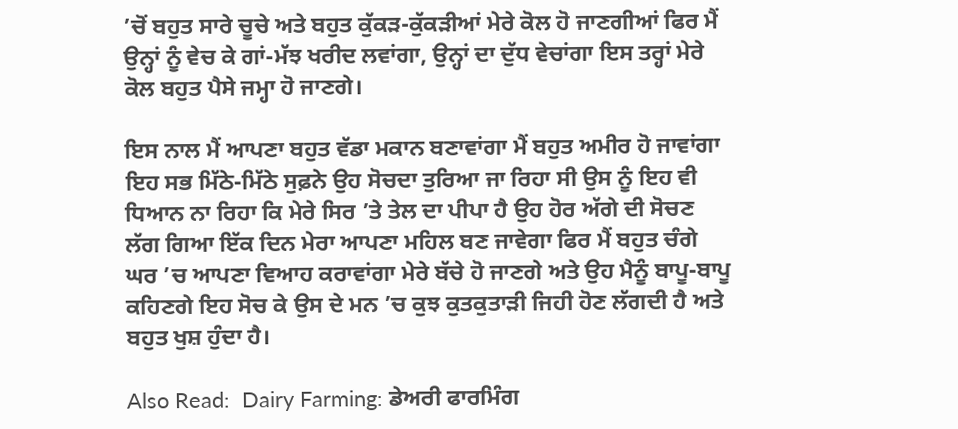’ਚੋਂ ਬਹੁਤ ਸਾਰੇ ਚੂਚੇ ਅਤੇ ਬਹੁਤ ਕੁੱਕੜ-ਕੁੱਕੜੀਆਂ ਮੇਰੇ ਕੋਲ ਹੋ ਜਾਣਗੀਆਂ ਫਿਰ ਮੈਂ ਉਨ੍ਹਾਂ ਨੂੰ ਵੇਚ ਕੇ ਗਾਂ-ਮੱਝ ਖਰੀਦ ਲਵਾਂਗਾ, ਉਨ੍ਹਾਂ ਦਾ ਦੁੱਧ ਵੇਚਾਂਗਾ ਇਸ ਤਰ੍ਹਾਂ ਮੇਰੇ ਕੋਲ ਬਹੁਤ ਪੈਸੇ ਜਮ੍ਹਾ ਹੋ ਜਾਣਗੇ।

ਇਸ ਨਾਲ ਮੈਂ ਆਪਣਾ ਬਹੁਤ ਵੱਡਾ ਮਕਾਨ ਬਣਾਵਾਂਗਾ ਮੈਂ ਬਹੁਤ ਅਮੀਰ ਹੋ ਜਾਵਾਂਗਾ ਇਹ ਸਭ ਮਿੱਠੇ-ਮਿੱਠੇ ਸੁਫ਼ਨੇ ਉਹ ਸੋਚਦਾ ਤੁਰਿਆ ਜਾ ਰਿਹਾ ਸੀ ਉਸ ਨੂੰ ਇਹ ਵੀ ਧਿਆਨ ਨਾ ਰਿਹਾ ਕਿ ਮੇਰੇ ਸਿਰ ’ਤੇ ਤੇਲ ਦਾ ਪੀਪਾ ਹੈ ਉਹ ਹੋਰ ਅੱਗੇ ਦੀ ਸੋਚਣ ਲੱਗ ਗਿਆ ਇੱਕ ਦਿਨ ਮੇਰਾ ਆਪਣਾ ਮਹਿਲ ਬਣ ਜਾਵੇਗਾ ਫਿਰ ਮੈਂ ਬਹੁਤ ਚੰਗੇ ਘਰ ’ਚ ਆਪਣਾ ਵਿਆਹ ਕਰਾਵਾਂਗਾ ਮੇਰੇ ਬੱਚੇ ਹੋ ਜਾਣਗੇ ਅਤੇ ਉਹ ਮੈਨੂੰ ਬਾਪੂ-ਬਾਪੂ ਕਹਿਣਗੇ ਇਹ ਸੋਚ ਕੇ ਉਸ ਦੇ ਮਨ ’ਚ ਕੁਝ ਕੁਤਕੁਤਾੜੀ ਜਿਹੀ ਹੋਣ ਲੱਗਦੀ ਹੈ ਅਤੇ ਬਹੁਤ ਖੁਸ਼ ਹੁੰਦਾ ਹੈ।

Also Read:  Dairy Farming: ਡੇਅਰੀ ਫਾਰਮਿੰਗ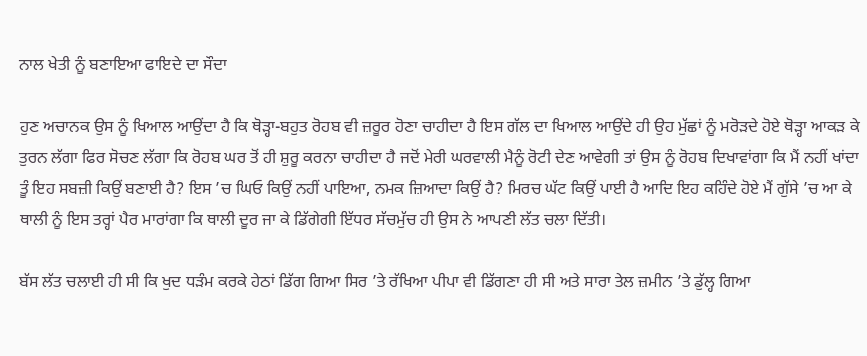ਨਾਲ ਖੇਤੀ ਨੂੰ ਬਣਾਇਆ ਫਾਇਦੇ ਦਾ ਸੌਦਾ

ਹੁਣ ਅਚਾਨਕ ਉਸ ਨੂੰ ਖਿਆਲ ਆਉਂਦਾ ਹੈ ਕਿ ਥੋੜ੍ਹਾ-ਬਹੁਤ ਰੋਹਬ ਵੀ ਜ਼ਰੂਰ ਹੋਣਾ ਚਾਹੀਦਾ ਹੈ ਇਸ ਗੱਲ ਦਾ ਖਿਆਲ ਆਉਂਦੇ ਹੀ ਉਹ ਮੁੱਛਾਂ ਨੂੰ ਮਰੋੜਦੇ ਹੋਏ ਥੋੜ੍ਹਾ ਆਕੜ ਕੇ ਤੁਰਨ ਲੱਗਾ ਫਿਰ ਸੋਚਣ ਲੱਗਾ ਕਿ ਰੋਹਬ ਘਰ ਤੋਂ ਹੀ ਸ਼ੁਰੂ ਕਰਨਾ ਚਾਹੀਦਾ ਹੈ ਜਦੋਂ ਮੇਰੀ ਘਰਵਾਲੀ ਮੈਨੂੰ ਰੋਟੀ ਦੇਣ ਆਵੇਗੀ ਤਾਂ ਉਸ ਨੂੰ ਰੋਹਬ ਦਿਖਾਵਾਂਗਾ ਕਿ ਮੈਂ ਨਹੀਂ ਖਾਂਦਾ ਤੂੰ ਇਹ ਸਬਜ਼ੀ ਕਿਉਂ ਬਣਾਈ ਹੈ? ਇਸ ’ਚ ਘਿਓ ਕਿਉਂ ਨਹੀਂ ਪਾਇਆ, ਨਮਕ ਜ਼ਿਆਦਾ ਕਿਉਂ ਹੈ? ਮਿਰਚ ਘੱਟ ਕਿਉਂ ਪਾਈ ਹੈ ਆਦਿ ਇਹ ਕਹਿੰਦੇ ਹੋਏ ਮੈਂ ਗੁੱਸੇ ’ਚ ਆ ਕੇ ਥਾਲੀ ਨੂੰ ਇਸ ਤਰ੍ਹਾਂ ਪੈਰ ਮਾਰਾਂਗਾ ਕਿ ਥਾਲੀ ਦੂਰ ਜਾ ਕੇ ਡਿੱਗੇਗੀ ਇੱਧਰ ਸੱਚਮੁੱਚ ਹੀ ਉਸ ਨੇ ਆਪਣੀ ਲੱਤ ਚਲਾ ਦਿੱਤੀ।

ਬੱਸ ਲੱਤ ਚਲਾਈ ਹੀ ਸੀ ਕਿ ਖੁਦ ਧੜੰਮ ਕਰਕੇ ਹੇਠਾਂ ਡਿੱਗ ਗਿਆ ਸਿਰ ’ਤੇ ਰੱਖਿਆ ਪੀਪਾ ਵੀ ਡਿੱਗਣਾ ਹੀ ਸੀ ਅਤੇ ਸਾਰਾ ਤੇਲ ਜ਼ਮੀਨ ’ਤੇ ਡੁੱਲ੍ਹ ਗਿਆ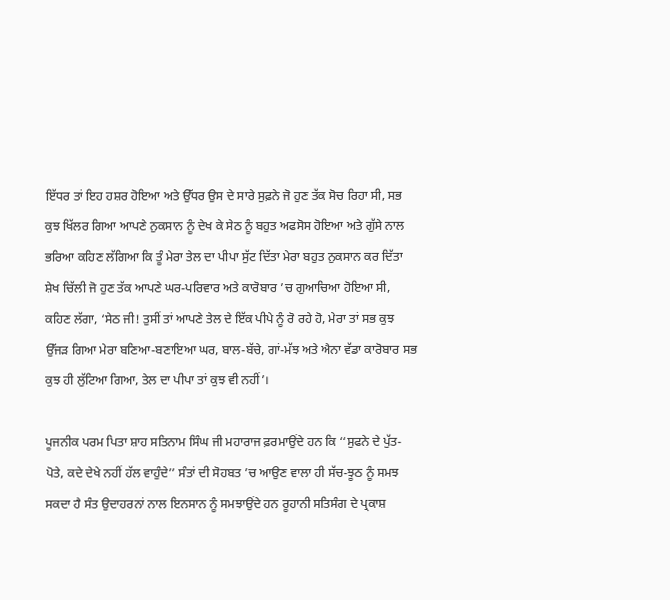ਇੱਧਰ ਤਾਂ ਇਹ ਹਸ਼ਰ ਹੋਇਆ ਅਤੇ ਉੱਧਰ ਉਸ ਦੇ ਸਾਰੇ ਸੁਫ਼ਨੇ ਜੋ ਹੁਣ ਤੱਕ ਸੋਚ ਰਿਹਾ ਸੀ, ਸਭ ਕੁਝ ਖਿੱਲਰ ਗਿਆ ਆਪਣੇ ਨੁਕਸਾਨ ਨੂੰ ਦੇਖ ਕੇ ਸੇਠ ਨੂੰ ਬਹੁਤ ਅਫਸੋਸ ਹੋਇਆ ਅਤੇ ਗੁੱਸੇ ਨਾਲ ਭਰਿਆ ਕਹਿਣ ਲੱਗਿਆ ਕਿ ਤੂੰ ਮੇਰਾ ਤੇਲ ਦਾ ਪੀਪਾ ਸੁੱਟ ਦਿੱਤਾ ਮੇਰਾ ਬਹੁਤ ਨੁਕਸਾਨ ਕਰ ਦਿੱਤਾ ਸ਼ੇਖ ਚਿੱਲੀ ਜੋ ਹੁਣ ਤੱਕ ਆਪਣੇ ਘਰ-ਪਰਿਵਾਰ ਅਤੇ ਕਾਰੋਬਾਰ ’ਚ ਗੁਆਚਿਆ ਹੋਇਆ ਸੀ, ਕਹਿਣ ਲੱਗਾ, ‘ਸੇਠ ਜੀ! ਤੁਸੀਂ ਤਾਂ ਆਪਣੇ ਤੇਲ ਦੇ ਇੱਕ ਪੀਪੇ ਨੂੰ ਰੋ ਰਹੇ ਹੋ, ਮੇਰਾ ਤਾਂ ਸਭ ਕੁਝ ਉੱਜੜ ਗਿਆ ਮੇਰਾ ਬਣਿਆ-ਬਣਾਇਆ ਘਰ, ਬਾਲ-ਬੱਚੇ, ਗਾਂ-ਮੱਝ ਅਤੇ ਐਨਾ ਵੱਡਾ ਕਾਰੋਬਾਰ ਸਭ ਕੁਝ ਹੀ ਲੁੱਟਿਆ ਗਿਆ, ਤੇਲ ਦਾ ਪੀਪਾ ਤਾਂ ਕੁਝ ਵੀ ਨਹੀਂ’।

ਪੂਜਨੀਕ ਪਰਮ ਪਿਤਾ ਸ਼ਾਹ ਸਤਿਨਾਮ ਸਿੰਘ ਜੀ ਮਹਾਰਾਜ ਫ਼ਰਮਾਉਂਦੇ ਹਨ ਕਿ ‘‘ਸੁਫਨੇ ਦੇ ਪੁੱਤ-ਪੋਤੇ, ਕਦੇ ਦੇਖੇ ਨਹੀਂ ਹੱਲ ਵਾਹੁੰਦੇ’’ ਸੰਤਾਂ ਦੀ ਸੋਹਬਤ ’ਚ ਆਉਣ ਵਾਲਾ ਹੀ ਸੱਚ-ਝੂਠ ਨੂੰ ਸਮਝ ਸਕਦਾ ਹੈ ਸੰਤ ਉਦਾਹਰਨਾਂ ਨਾਲ ਇਨਸਾਨ ਨੂੰ ਸਮਝਾਉਂਦੇ ਹਨ ਰੂਹਾਨੀ ਸਤਿਸੰਗ ਦੇ ਪ੍ਰਕਾਸ਼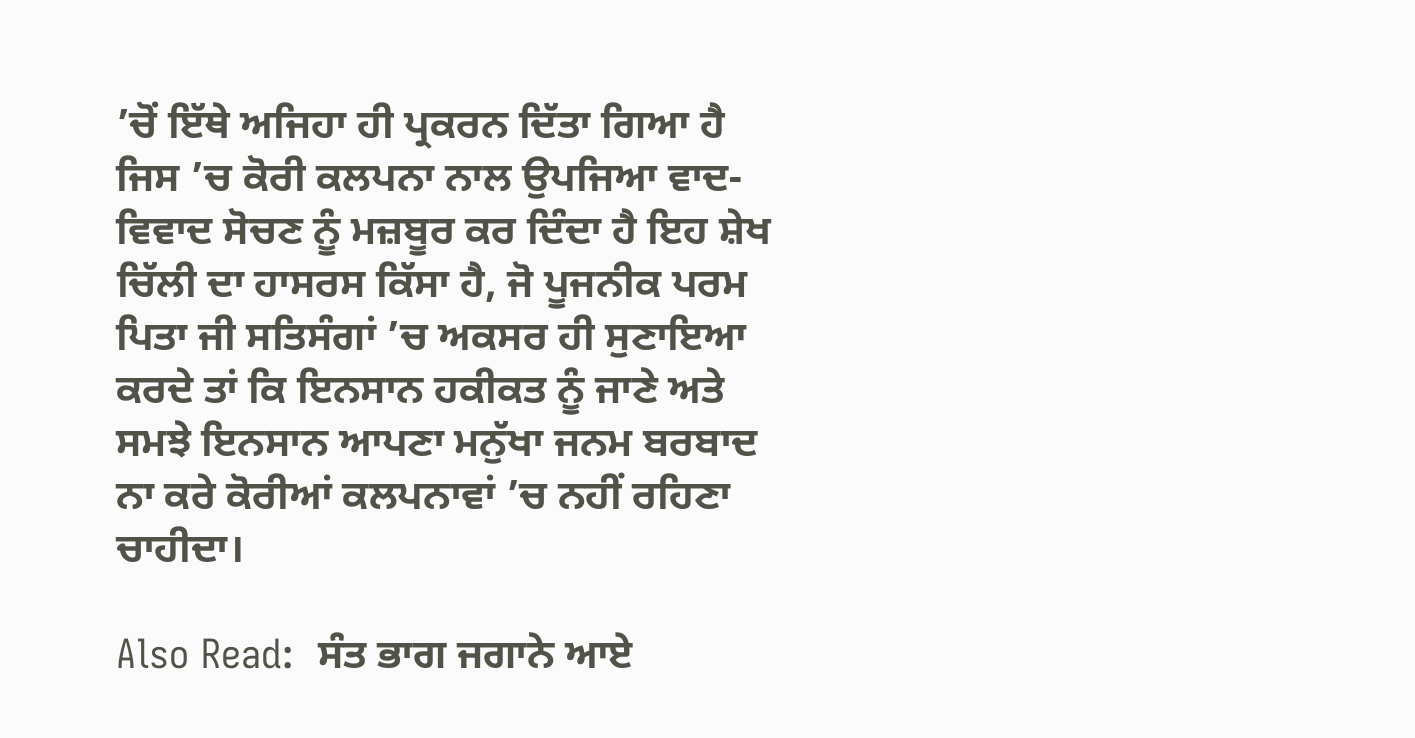’ਚੋਂ ਇੱਥੇ ਅਜਿਹਾ ਹੀ ਪ੍ਰਕਰਨ ਦਿੱਤਾ ਗਿਆ ਹੈ ਜਿਸ ’ਚ ਕੋਰੀ ਕਲਪਨਾ ਨਾਲ ਉਪਜਿਆ ਵਾਦ-ਵਿਵਾਦ ਸੋਚਣ ਨੂੰ ਮਜ਼ਬੂਰ ਕਰ ਦਿੰਦਾ ਹੈ ਇਹ ਸ਼ੇਖ ਚਿੱਲੀ ਦਾ ਹਾਸਰਸ ਕਿੱਸਾ ਹੈ, ਜੋ ਪੂਜਨੀਕ ਪਰਮ ਪਿਤਾ ਜੀ ਸਤਿਸੰਗਾਂ ’ਚ ਅਕਸਰ ਹੀ ਸੁਣਾਇਆ ਕਰਦੇ ਤਾਂ ਕਿ ਇਨਸਾਨ ਹਕੀਕਤ ਨੂੰ ਜਾਣੇ ਅਤੇ ਸਮਝੇ ਇਨਸਾਨ ਆਪਣਾ ਮਨੁੱਖਾ ਜਨਮ ਬਰਬਾਦ ਨਾ ਕਰੇ ਕੋਰੀਆਂ ਕਲਪਨਾਵਾਂ ’ਚ ਨਹੀਂ ਰਹਿਣਾ ਚਾਹੀਦਾ।

Also Read:  ਸੰਤ ਭਾਗ ਜਗਾਨੇ ਆਏ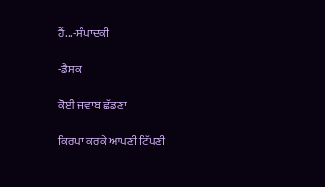ਹੈਂ...-ਸੰਪਾਦਕੀ

-ਡੈਸਕ

ਕੋਈ ਜਵਾਬ ਛੱਡਣਾ

ਕਿਰਪਾ ਕਰਕੇ ਆਪਣੀ ਟਿੱਪਣੀ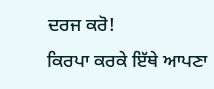ਦਰਜ ਕਰੋ!
ਕਿਰਪਾ ਕਰਕੇ ਇੱਥੇ ਆਪਣਾ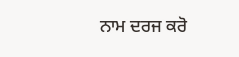ਨਾਮ ਦਰਜ ਕਰੋ